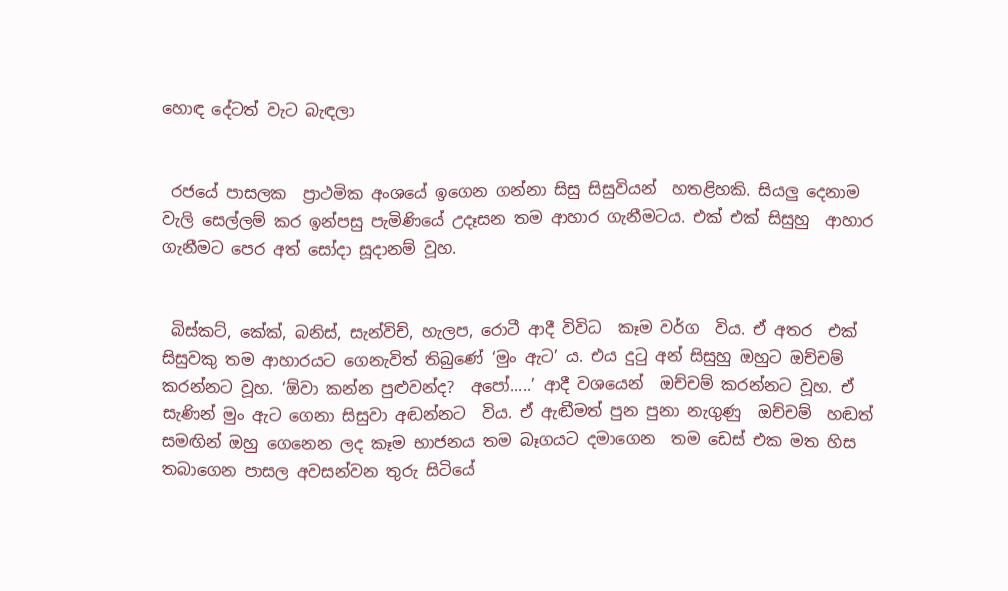හොඳ දේටත් වැට බැඳලා


 රජයේ පාසලක  ප්‍රාථමික අංශයේ ඉගෙන ගන්නා සිසු සිසුවියන්  හතළිහකි. සියලු දෙනාම වැලි සෙල්ලම් කර ඉන්පසු පැමිණියේ උදෑසන තම ආහාර ගැනීමටය. එක් එක් සිසුහු  ආහාර ගැනීමට පෙර අත් සෝදා සූදානම් වූහ.


 බිස්කට්, කේක්, බනිස්, සැන්විච්, හැලප, රොටී ආදී විවිධ  කෑම වර්ග  විය. ඒ අතර  එක් සිසුවකු තම ආහාරයට ගෙනැවිත් තිබුණේ ‘මුං ඇට’ ය. එය දුටු අන් සිසුහු ඔහුට ඔච්චම් කරන්නට වූහ. ‘ඕවා කන්න පුළුවන්ද?  අපෝ.....’ ආදී වශයෙන්  ඔච්චම් කරන්නට වූහ. ඒ සැණින් මුං ඇට ගෙනා සිසුවා අඬන්නට  විය. ඒ ඇඬීමත් පුන පුනා නැගුණු  ඔච්චම්  හඬත්  සමඟින් ඔහු ගෙනෙන ලද කෑම භාජනය තම බෑගයට දමාගෙන  තම ඩෙස් එක මත හිස තබාගෙන පාසල අවසන්වන තුරු සිටියේ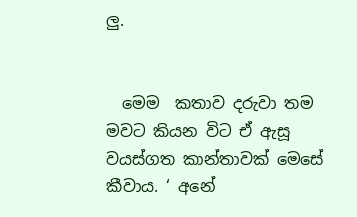ලු.


  මෙම  කතාව දරුවා තම මවට කියන විට ඒ ඇසූ වයස්ගත කාන්තාවක් මෙසේ කීවාය. ‘ අනේ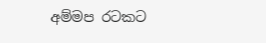අම්මප රටකට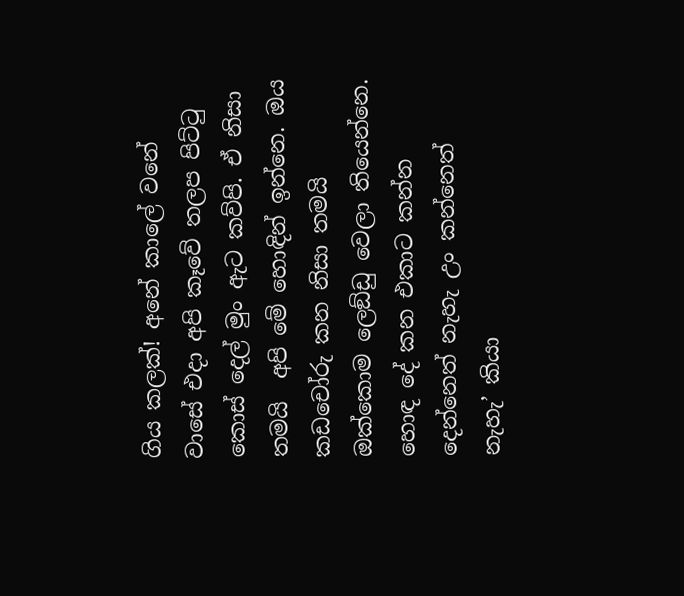ගිය කලක්! අනේ කාලේ වනේ වාසේ එදා අපි කෑවේ තලප පිට්ටු කොස් දෙල් මුං ඇට කව්පි. ඒ නිසා තමයි  අපි මේ හොඳින් ඉන්නෙ. ඔය කඩචෝරු කන නිසා තමයි ඔක්කොම ලෙඞ්ඩු වෙලා තියෙන්නෙ. හොඳ දේ කන එකාට කන්න දෙන්නෙත් නැහැ උං කන්නෙත් නැහැ’ කියා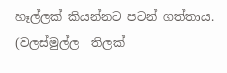හෑල්ලක් කියන්නට පටන් ගත්තාය.
(වලස්මුල්ල  තිලක්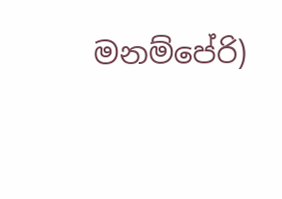මනම්පේරි)